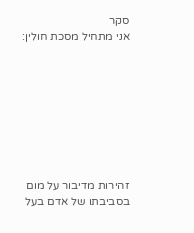סקר
אני מתחיל מסכת חולין:








זהירות מדיבור על מום בסביבתו של אדם בעל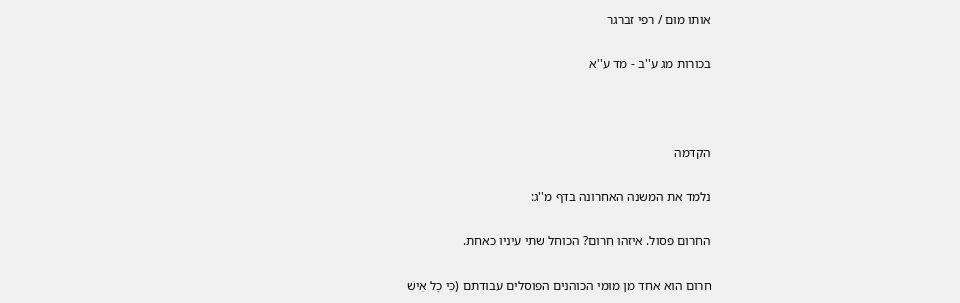אותו מום / רפי זברגר

בכורות מג ע''ב - מד ע''א



הקדמה

נלמד את המשנה האחרונה בדף מ''ג:

החרום פסול. איזהו חרום? הכוחל שתי עיניו כאחת.

חרום הוא אחד מן מומי הכוהנים הפוסלים עבודתם (כִּי כׇל אִישׁ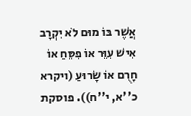אֲשֶׁר בּוֹ מוּם לֹא יִקְרָב אִישׁ עִוֵּר אוֹ פִסֵּחַ אוֹ חָרֻם אוֹ שָׂרוּעַ (ויקרא כ''א, י''ח)). פוסקת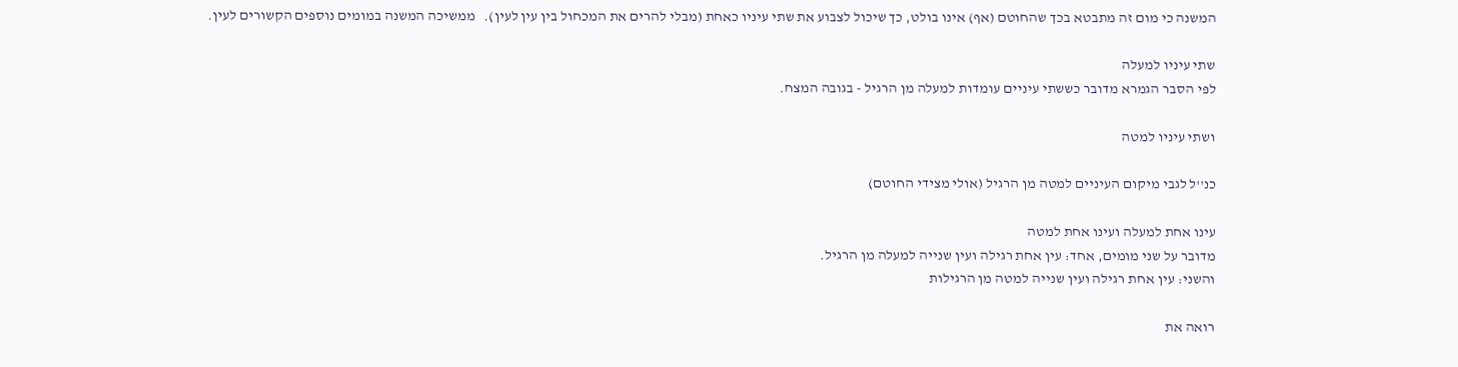המשנה כי מום זה מתבטא בכך שהחוטם (אף) אינו בולט, כך שיכול לצבוע את שתי עיניו כאחת (מבלי להרים את המכחול בין עין לעין).   ממשיכה המשנה במומים נוספים הקשורים לעין.

שתי עיניו למעלה
לפי הסבר הגמרא מדובר כששתי עיניים עומדות למעלה מן הרגיל - בגובה המצח.

ושתי עיניו למטה

כנ''ל לגבי מיקום העיניים למטה מן הרגיל (אולי מצידי החוטם)

עינו אחת למעלה ועינו אחת למטה
מדובר על שני מומים, אחד: עין אחת רגילה ועין שנייה למעלה מן הרגיל.
והשני: עין אחת רגילה ועין שנייה למטה מן הרגילות

רואה את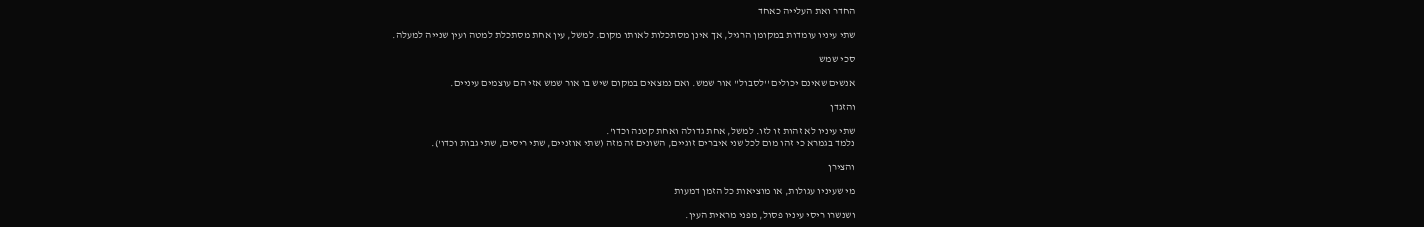החדר ואת העלייה כאחד

שתי עיניו עומדות במקומן הרגיל, אך אינן מסתכלות לאותו מקום. למשל, עין אחת מסתכלת למטה ועין שנייה למעלה.

סכי שמש

אנשים שאינם יכולים ''לסבול'' אור שמש. ואם נמצאים במקום שיש בו אור שמש אזי הם עוצמים עיניים.

והזגדן

שתי עיניו לא זהות זו לזו. למשל, אחת גדולה ואחת קטנה וכדו'.
נלמד בגמרא כי זהו מום לכל שני איברים זוגיים, השונים זה מזה (שתי אוזניים, שתי ריסים, שתי גבות וכדו').

והצירן

מי שעיניו עגולות, או מוציאות כל הזמן דמעות

ושנשרו ריסי עיניו פסול, מפני מראית העין.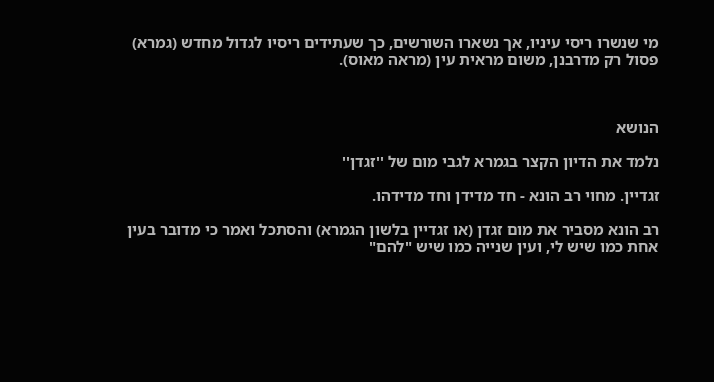מי שנשרו ריסי עיניו, אך נשארו השורשים, כך שעתידים ריסיו לגדול מחדש (גמרא) פסול רק מדרבנן, משום מראית עין (מראה מאוס).



הנושא

נלמד את הדיון הקצר בגמרא לגבי מום של ''זגדן''

זגדיין. מחוי רב הונא - חד מדידן וחד מדידהו.

רב הונא מסביר את מום זגדן (או זגדיין בלשון הגמרא) והסתכל ואמר כי מדובר בעין אחת כמו שיש לי, ועין שנייה כמו שיש "להם"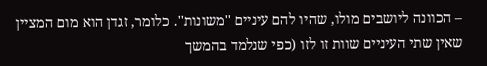– הכוונה ליושבים מולו, שהיו להם עיניים ''משונות''. כלומר, זגדן הוא מום המציין שאין שתי העיניים שוות זו לזו (כפי שנלמד בהמשך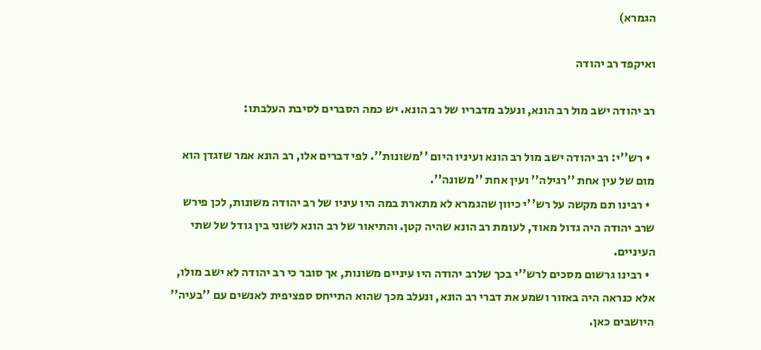הגמרא)

ואיקפד רב יהודה

רב יהודה ישב מול רב הונא, ונעלב מדבריו של רב הונא. יש כמה הסברים לסיבת העלבתו:

  • רש''י: רב יהודה ישב מול רב הונא ועיניו היום ''משונות''. לפי דברים אלו, רב הונא אמר שזגדן הוא מום של עין אחת ''רגילה'' ועין אחת ''משונה''.
  • רבינו תם מקשה על רש''י כיוון שהגמרא לא מתארת במה היו עיניו של רב יהודה משונות, לכן פירש שרב יהודה היה גדול מאוד, לעומת רב הונא שהיה קטן. והתיאור של רב הונא לשוני בין גודל של שתי העיניים.
  • רבינו גרשום מסכים לרש''י בכך שלרב יהודה היו עיניים משונות, אך סובר כי רב יהודה לא ישב מולו, אלא כנראה היה באזור ושמע את דברי רב הונא, ונעלב מכך שהוא התייחס ספציפית לאנשים עם ''בעיה'' היושבים כאן.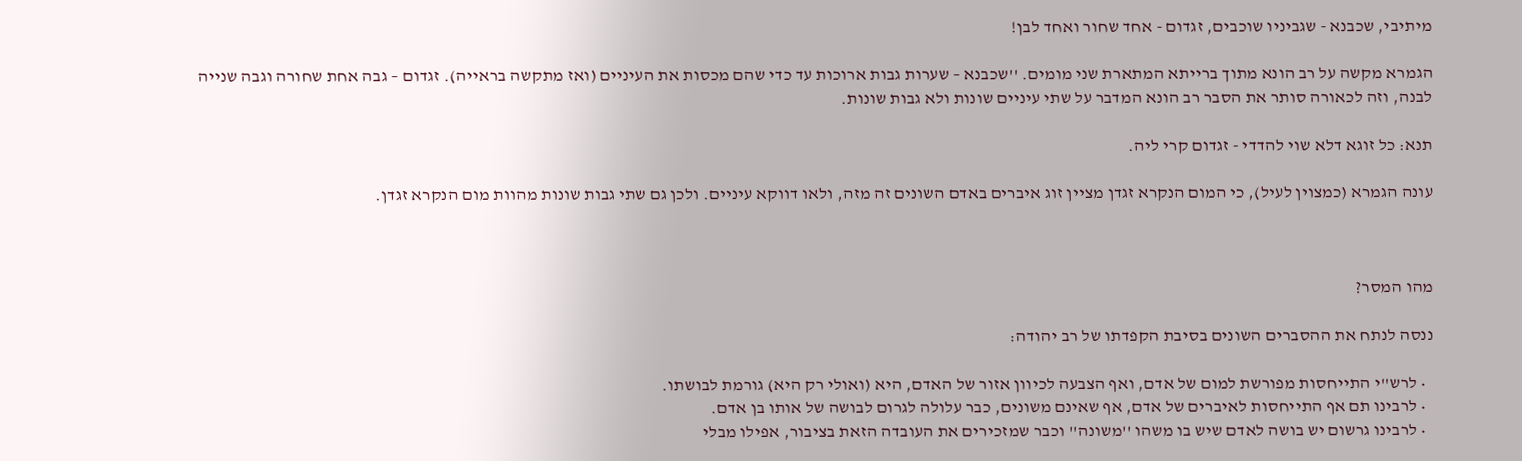מיתיבי, שכבנא - שגביניו שוכבים, זגדום - אחד שחור ואחד לבן!

הגמרא מקשה על רב הונא מתוך ברייתא המתארת שני מומים. ''שכבנא – שערות גבות ארוכות עד כדי שהם מכסות את העיניים (ואז מתקשה בראייה). זגדום – גבה אחת שחורה וגבה שנייה לבנה, וזה לכאורה סותר את הסבר רב הונא המדבר על שתי עיניים שונות ולא גבות שונות.

תנא: כל זוגא דלא שוי להדדי - זגדום קרי ליה.

עונה הגמרא (כמצוין לעיל), כי המום הנקרא זגדן מציין זוג איברים באדם השונים זה מזה, ולאו דווקא עיניים. ולכן גם שתי גבות שונות מהוות מום הנקרא זגדן.



מהו המסר?

ננסה לנתח את ההסברים השונים בסיבת הקפדתו של רב יהודה:

  • לרש''י התייחסות מפורשת למום של אדם, ואף הצבעה לכיוון אזור של האדם, היא (ואולי רק היא) גורמת לבושתו.
  • לרבינו תם אף התייחסות לאיברים של אדם, אף שאינם משונים, כבר עלולה לגרום לבושה של אותו בן אדם.
  • לרבינו גרשום יש בושה לאדם שיש בו משהו ''משונה'' וכבר שמזכירים את העובדה הזאת בציבור, אפילו מבלי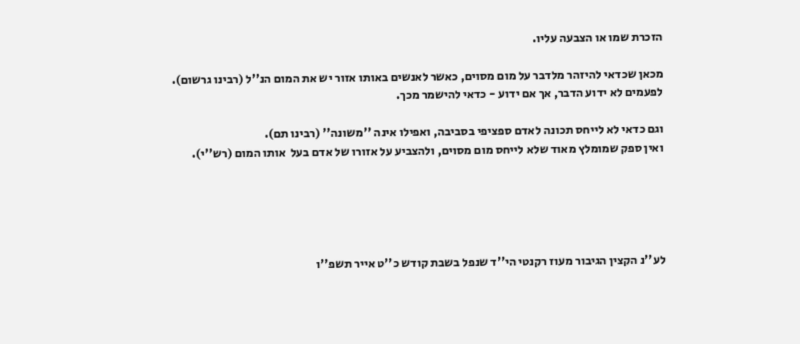הזכרת שמו או הצבעה עליו.

מכאן שכדאי להיזהר מלדבר על מום מסוים, כאשר לאנשים באותו אזור יש את המום הנ''ל (רבינו גרשום).
לפעמים לא ידוע הדבר, אך אם ידוע - כדאי להישמר מכך.

וגם כדאי לא לייחס תכונה לאדם ספציפי בסביבה, ואפילו אינה ''משונה'' (רבינו תם).
ואין ספק שמומלץ מאוד שלא לייחס מום מסוים, ולהצביע על אזורו של אדם בעל  אותו המום (רש''י).





לע''נ הקצין הגיבור מעוז רקנטי הי''ד שנפל בשבת קודש כ''ט אייר תשפ''ו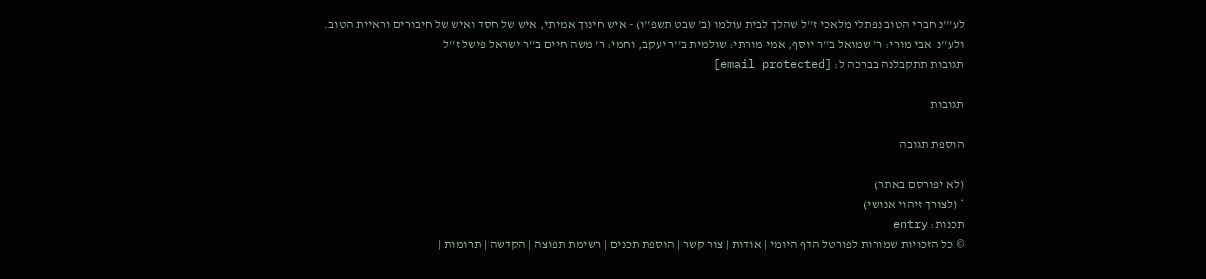לע'''נ חברי הטוב נפתלי מלאכי ז''ל שהלך לבית עולמו (ב' שבט תשפ''ו) - איש חינוך אמיתי, איש של חסד ואיש של חיבורים וראיית הטוב.
ולע''נ  אבי מורי: ר' שמואל ב''ר יוסף, אמי מורתי: שולמית ב''ר יעקב, וחמי: ר' משה חיים ב''ר ישראל פישל ז''ל
תגובות תתקבלנה בברכה ל: [email protected]

תגובות

הוספת תגובה

(לא יפורסם באתר)
* (לצורך זיהוי אנושי)
תכנות: entry
© כל הזכויות שמורות לפורטל הדף היומי | אודות | צור קשר | הוספת תכנים | רשימת תפוצה | הקדשה | תרומות |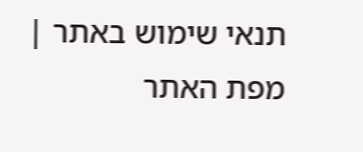תנאי שימוש באתר | מפת האתר